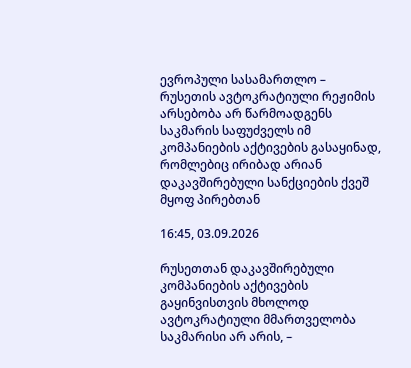ევროპული სასამართლო – რუსეთის ავტოკრატიული რეჟიმის არსებობა არ წარმოადგენს საკმარის საფუძველს იმ კომპანიების აქტივების გასაყინად, რომლებიც ირიბად არიან დაკავშირებული სანქციების ქვეშ მყოფ პირებთან

16:45, 03.09.2026

რუსეთთან დაკავშირებული კომპანიების აქტივების გაყინვისთვის მხოლოდ ავტოკრატიული მმართველობა საკმარისი არ არის, –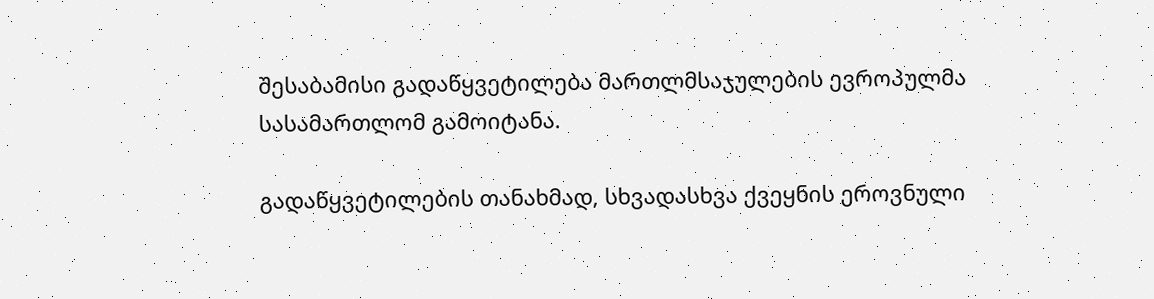შესაბამისი გადაწყვეტილება მართლმსაჯულების ევროპულმა სასამართლომ გამოიტანა.

გადაწყვეტილების თანახმად, სხვადასხვა ქვეყნის ეროვნული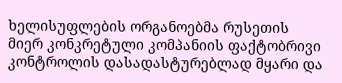ხელისუფლების ორგანოებმა რუსეთის მიერ კონკრეტული კომპანიის ფაქტობრივი კონტროლის დასადასტურებლად მყარი და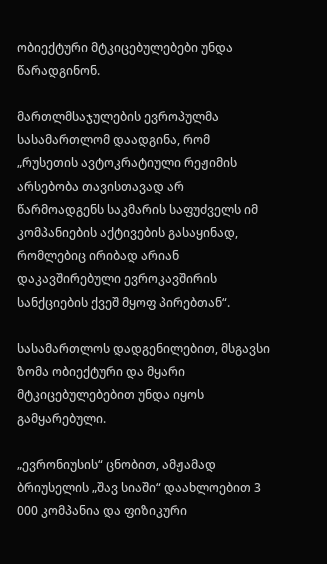ობიექტური მტკიცებულებები უნდა წარადგინონ.

მართლმსაჯულების ევროპულმა სასამართლომ დაადგინა, რომ „რუსეთის ავტოკრატიული რეჟიმის არსებობა თავისთავად არ წარმოადგენს საკმარის საფუძველს იმ კომპანიების აქტივების გასაყინად, რომლებიც ირიბად არიან დაკავშირებული ევროკავშირის სანქციების ქვეშ მყოფ პირებთან“.

სასამართლოს დადგენილებით, მსგავსი ზომა ობიექტური და მყარი მტკიცებულებებით უნდა იყოს გამყარებული.

„ევრონიუსის“ ცნობით, ამჟამად ბრიუსელის „შავ სიაში“ დაახლოებით 3 000 კომპანია და ფიზიკური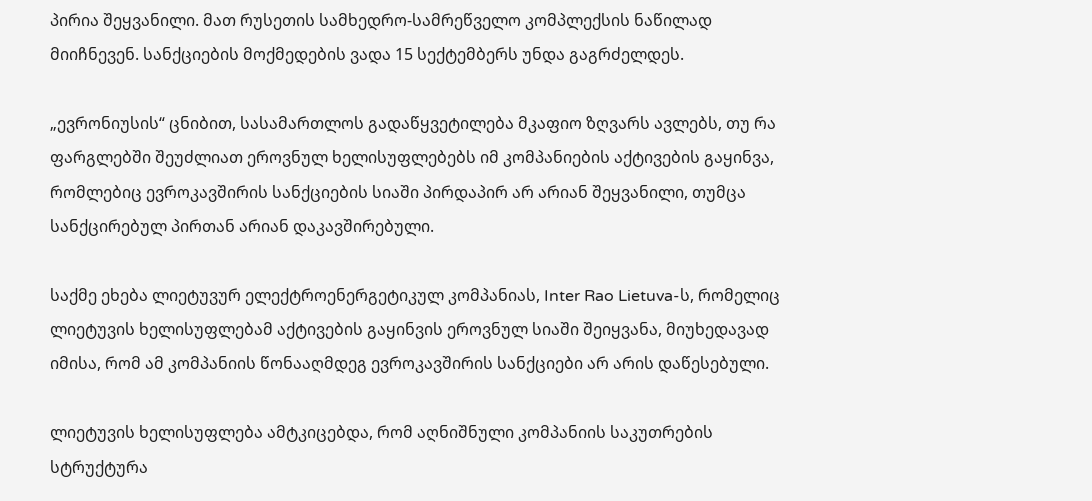პირია შეყვანილი. მათ რუსეთის სამხედრო-სამრეწველო კომპლექსის ნაწილად მიიჩნევენ. სანქციების მოქმედების ვადა 15 სექტემბერს უნდა გაგრძელდეს.

„ევრონიუსის“ ცნიბით, სასამართლოს გადაწყვეტილება მკაფიო ზღვარს ავლებს, თუ რა ფარგლებში შეუძლიათ ეროვნულ ხელისუფლებებს იმ კომპანიების აქტივების გაყინვა, რომლებიც ევროკავშირის სანქციების სიაში პირდაპირ არ არიან შეყვანილი, თუმცა სანქცირებულ პირთან არიან დაკავშირებული.

საქმე ეხება ლიეტუვურ ელექტროენერგეტიკულ კომპანიას, Inter Rao Lietuva-ს, რომელიც ლიეტუვის ხელისუფლებამ აქტივების გაყინვის ეროვნულ სიაში შეიყვანა, მიუხედავად იმისა, რომ ამ კომპანიის წონააღმდეგ ევროკავშირის სანქციები არ არის დაწესებული.

ლიეტუვის ხელისუფლება ამტკიცებდა, რომ აღნიშნული კომპანიის საკუთრების სტრუქტურა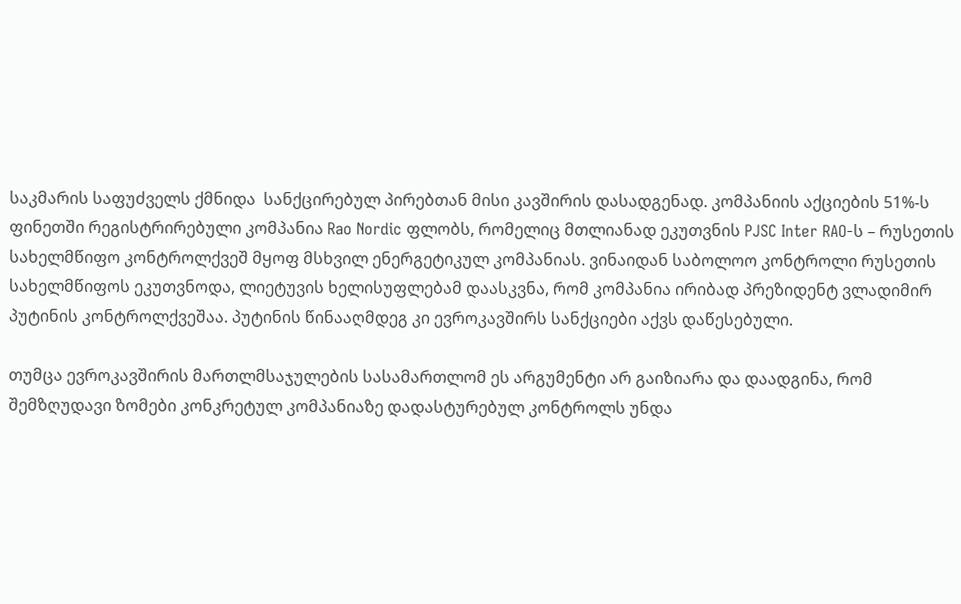საკმარის საფუძველს ქმნიდა  სანქცირებულ პირებთან მისი კავშირის დასადგენად. კომპანიის აქციების 51%-ს ფინეთში რეგისტრირებული კომპანია Rao Nordic ფლობს, რომელიც მთლიანად ეკუთვნის PJSC Inter RAO-ს – რუსეთის სახელმწიფო კონტროლქვეშ მყოფ მსხვილ ენერგეტიკულ კომპანიას. ვინაიდან საბოლოო კონტროლი რუსეთის სახელმწიფოს ეკუთვნოდა, ლიეტუვის ხელისუფლებამ დაასკვნა, რომ კომპანია ირიბად პრეზიდენტ ვლადიმირ პუტინის კონტროლქვეშაა. პუტინის წინააღმდეგ კი ევროკავშირს სანქციები აქვს დაწესებული.

თუმცა ევროკავშირის მართლმსაჯულების სასამართლომ ეს არგუმენტი არ გაიზიარა და დაადგინა, რომ შემზღუდავი ზომები კონკრეტულ კომპანიაზე დადასტურებულ კონტროლს უნდა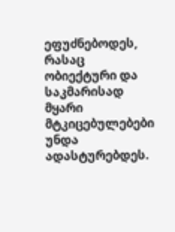ეფუძნებოდეს, რასაც ობიექტური და საკმარისად მყარი მტკიცებულებები უნდა ადასტურებდეს.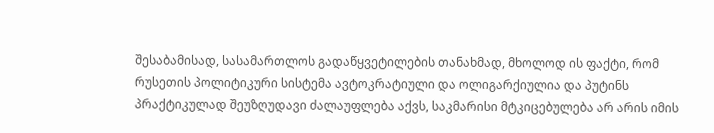შესაბამისად, სასამართლოს გადაწყვეტილების თანახმად, მხოლოდ ის ფაქტი, რომ რუსეთის პოლიტიკური სისტემა ავტოკრატიული და ოლიგარქიულია და პუტინს პრაქტიკულად შეუზღუდავი ძალაუფლება აქვს, საკმარისი მტკიცებულება არ არის იმის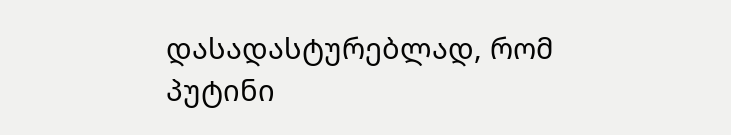დასადასტურებლად, რომ პუტინი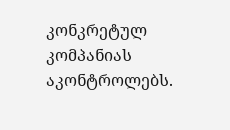კონკრეტულ კომპანიას აკონტროლებს.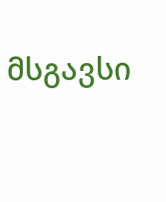მსგავსი